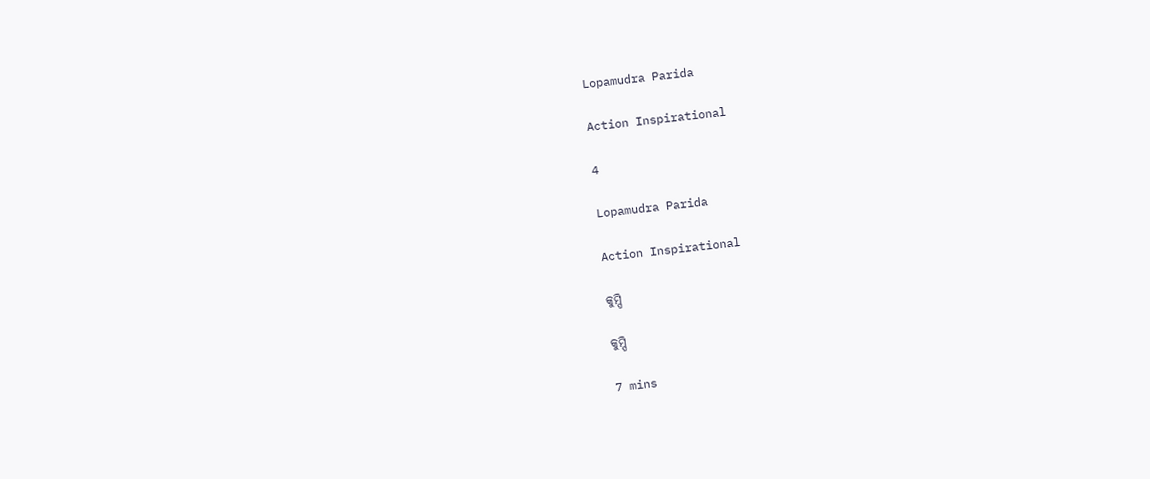Lopamudra Parida

Action Inspirational

4

Lopamudra Parida

Action Inspirational

କୁମ୍ପି

କୁମ୍ପି

7 mins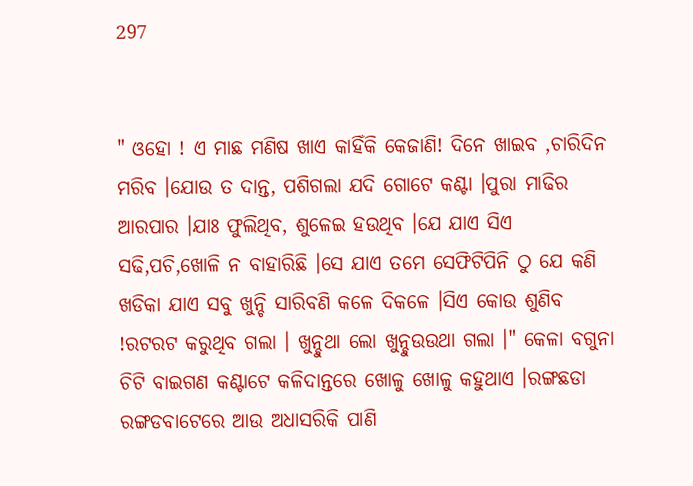297


" ଓହୋ ! ଏ ମାଛ ମଣିଷ ଖାଏ କାହିଁକି କେଜାଣି! ଦିନେ ଖାଇବ ,ଚାରିଦିନ ମରିବ ।ଯୋଉ ତ ଦାନ୍ତ, ପଶିଗଲା ଯଦି ଗୋଟେ କଣ୍ଟା ।ପୁରା ମାଢିର ଆରପାର ।ଯାଃ ଫୁଲିଥିବ, ଶୁଳେଇ ହଉଥିବ ।ଯେ ଯାଏ ସିଏ ସଢି,ପଚି,ଖୋଳି ନ ବାହାରିଛି ।ସେ ଯାଏ ତମେ ସେଫିଟିପିନି ଠୁ ଯେ କଣି ଖଡିକା ଯାଏ ସବୁ ଖୁନ୍ଚି ସାରିବଣି କଳେ ଦିକଳେ ।ସିଏ କୋଉ ଶୁଣିବ !ରଟରଟ କରୁଥିବ ଗଲା । ଖୁନ୍ଚୁଥା ଲୋ ଖୁନ୍ଚୁଉଉଥା ଗଲା ।" କେଳା ବଗୁନା ଚିଟି ବାଇଗଣ କଣ୍ଟାଟେ କଳିଦାନ୍ତରେ ଖୋଳୁ ଖୋଳୁ କହୁଥାଏ ।ରଙ୍ଗଛଡା ରଙ୍ଗଡବାଟେରେ ଆଉ ଅଧାସରିକି ପାଣି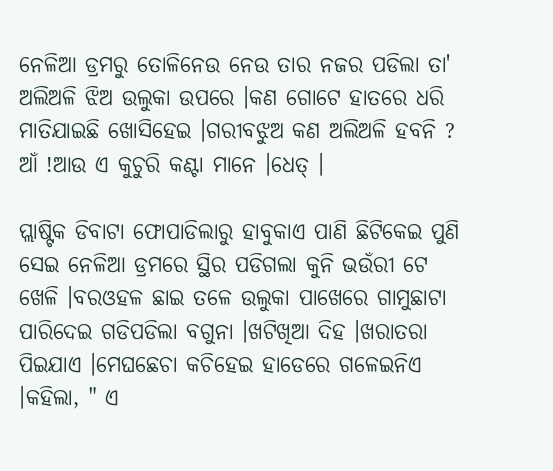ନେଳିଆ ଡ୍ରମରୁ ତୋଳିନେଉ ନେଉ ତାର ନଜର ପଡିଲା ତା' ଅଲିଅଳି ଝିଅ ଉଲୁକା ଉପରେ ।କଣ ଗୋଟେ ହାତରେ ଧରି ମାତିଯାଇଛି ଖୋସିହେଇ ।ଗରୀବଝୁଅ କଣ ଅଲିଅଳି ହବନି ? ଆଁ !ଆଉ ଏ କୁଚୁରି କଣ୍ଟା ମାନେ ।ଧେତ୍ ।

ପ୍ଲାଷ୍ଟିକ ଡିବାଟା ଫୋପାଡିଲାରୁ ହାବୁକାଏ ପାଣି ଛିଟିକେଇ ପୁଣି ସେଇ ନେଳିଆ ଡ୍ରମରେ ସ୍ଥିର ପଡିଗଲା କୁନି ଭଉଁରୀ ଟେ ଖେଳି ।ବରଓହଳ ଛାଇ ତଳେ ଉଲୁକା ପାଖେରେ ଗାମୁଛାଟା ପାରିଦେଇ ଗଡିପଡିଲା ବଗୁନା ।ଖଟିଖିଆ ଦିହ ।ଖରାତରା ପିଇଯାଏ ।ମେଘଛେଚା କଚିହେଇ ହାଡେରେ ଗଳେଇନିଏ ।କହିଲା, " ଏ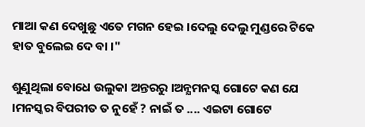ମାଆ କଣ ଦେଖୁଛୁ ଏତେ ମଗନ ହେଇ ।ଦେଲୁ ଦେଲୁ ମୁଣ୍ଡରେ ଟିକେ ହାତ ବୁଲେଇ ଦେ ବା ।"

ଶୁଣୁଥିଲା ବୋଧେ ଉଲୁକା ଅନ୍ତରରୁ ।ଅନ୍ଯମନସ୍କ ଗୋଟେ କଣ ଯେ ।ମନସ୍କର ବିପରୀତ ତ ନୁହେଁ ? ନାଇଁ ତ .... ଏଇଟା ଗୋଟେ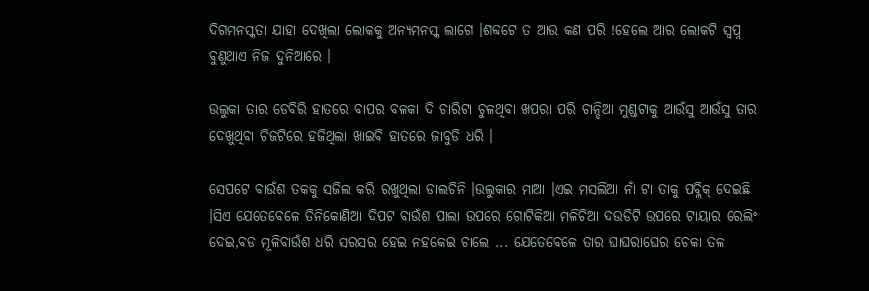ଦିଗମନସ୍କତା ଯାହା ଦେଖିଲା ଲୋକକୁ ଅନ୍ଯମନସ୍କ ଲାଗେ ।ଶବ୍ଦଟେ ତ ଆଉ କଣ ପରି !ହେଲେ ଆର ଲୋକଟି ସ୍ବପ୍ନ ବୁଣୁଥାଏ ନିଜ ଦୁନିଆରେ ।

ଉଲୁକା ତାର ଡେବିରି ହାତରେ ବାପର ବଳକା ଦି ଚାରିଟା ଚୁଳଥିବା ଖପରା ପରି ଚାନ୍ଦିଆ ମୁଣ୍ଡଟାକୁ ଆଉଁସୁ ଆଉଁସୁ ତାର ଦେଖୁଥିବା ଚିଜଟିରେ ହଜିଥିଲା ଖାଇବି ହାତରେ ଜାବୁଡି ଧରି ।

ସେପଟେ ବାଉଁଶ ତକକୁ ସଜିଲ କରି ରଖୁଥିଲା ଡାଲଚିନି ।ଉଲୁକାର ମାଆ ।ଏଇ ମସଲିଆ ନାଁ ଟା ତାକୁ ପବ୍ଲିକ୍ ଦେଇଛି ।ସିଏ ଯେତେବେଳେ ତିନିକୋଣିଆ ଦିପଟ ବାଉଁଶ ପାଲା ଉପରେ ଗୋଟିକିଆ ମଳିଚିଆ ଦଉଡିଟି ଉପରେ ଟାୟାର ରେଲିଂ ଦେଇ,ବଡ ମୂଳିବାଉଁଶ ଧରି ସରସର ହେଇ ନହକେଇ ଚାଲେ ... ଯେତେବେଳେ ତାର ଘାଘରାଘେର ଚେକା ତଳ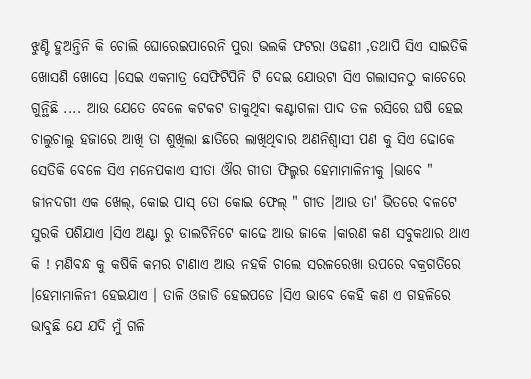ଝୁଣ୍ଟି ହୁଅନ୍ତିନି କି ଚୋଲି ଘୋରେଇପାରେନି ପୁରା ଭଲକି ଫଟରା ଓଢଣୀ ,ତଥାପି ସିଏ ସାଇତିକି ଖୋସଣି ଖୋସେ ।ସେଇ ଏକମାତ୍ର ସେଫିଟିପିନି ଟି ଦେଇ ଯୋଉଟା ସିଏ ଗଲାସନଠୁ କାଚେରେ ଗୁନ୍ଥିଛି .... ଆଉ ଯେତେ ବେଳେ କଟକଟ ଡାକୁଥିବା କଣ୍ଟାଗଳା ପାଦ ତଳ ରସିରେ ଘଷି ହେଇ ଚାଲୁଚାଲୁ ହଜାରେ ଆଖି ତା ଶୁଖିଲା ଛାତିରେ ଲାଖିଥିବାର ଅଣନିଶ୍ବାସୀ ପଣ କୁ ସିଏ ଢୋକେ ସେତିକି ବେଳେ ସିଏ ମନେପକାଏ ସୀତା ଔର ଗୀତା ଫିଲ୍ମର ହେମାମାଳିନୀକୁ ।ଭାବେ " ଜୀନଦଗୀ ଏକ ଖେଲ୍, କୋଇ ପାସ୍ ତୋ କୋଇ ଫେଲ୍ " ଗୀତ ।ଆଉ ତା' ଭିତରେ ବଳଟେ ସୁରକି ପଶିଯାଏ ।ସିଏ ଅଣ୍ଟା ରୁ ଡାଲଚିନିଟେ କାଢେ ଆଉ ଜାକେ ।କାରଣ କଣ ସବୁକଥାର ଥାଏ କି ! ମଣିବନ୍ଧ କୁ କଷିକି କମର ଟାଣାଏ ଆଉ ନହକି ଚାଲେ ସରଳରେଖା ଉପରେ ବକ୍ରଗତିରେ ।ହେମାମାଳିନୀ ହେଇଯାଏ । ତାଳି ଓଜାଡି ହେଇପଡେ ।ସିଏ ଭାବେ କେହି କଣ ଏ ଗହଳିରେ ଭାବୁଛି ଯେ ଯଦି ମୁଁ ଗଳି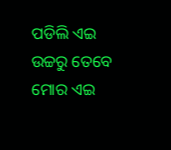ପଡିଲି ଏଇ ଉଚ୍ଚରୁ ତେବେ ମୋର ଏଇ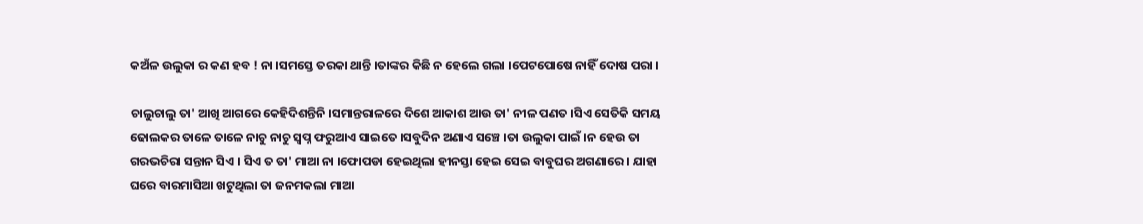କଅଁଳ ଉଲୁକା ର କଣ ହବ ! ନା ।ସମସ୍ତେ ତରକା ଥାନ୍ତି ।ତାଙ୍କର କିଛି ନ ହେଲେ ଗଲା ।ପେଟପୋଷେ ନାହିଁ ଦୋଷ ପରା ।

ଚାଲୁଚାଲୁ ତା' ଆଖି ଆଗରେ କେହିଦିଶନ୍ତିନି ।ସମାନ୍ତରାଳରେ ଦିଶେ ଆକାଶ ଆଉ ତା' ନୀଳ ପଣତ ।ସିଏ ସେତିକି ସମୟ ଢୋଲକର ତାଳେ ତାଳେ ନାଚୁ ନାଚୁ ସ୍ବପ୍ନ ଫରୁଆଏ ସାଇତେ ।ସବୁଦିନ ଅଣାଏ ସଞ୍ଚେ ।ତା ଉଲୁକା ପାଇଁ ।ନ ହେଉ ତା ଗରଭଚିରା ସନ୍ତାନ ସିଏ । ସିଏ ତ ତା' ମାଆ ନା ।ଫୋପଡା ହେଇଥିଲା ହୀନସ୍ତା ହେଇ ସେଇ ବାବୁଘର ଅଗଣାରେ । ଯାହା ଘରେ ବାରମାସିଆ ଖଟୁଥିଲା ତା ଜନମକଲା ମାଆ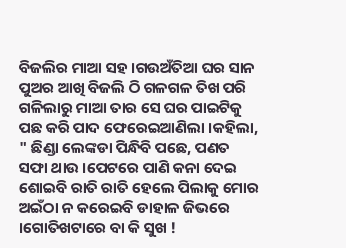ବିଜଲିର ମାଆ ସହ ।ଗଉଅଁତିଆ ଘର ସାନ ପୁଅର ଆଖି ବିଜଲି ଠି ଗଳଗଳ ତିଖ ପରି ଗଳିଲାରୁ ମାଆ ତାର ସେ ଘର ପାଇଟିକୁ ପଛ କରି ପାଦ ଫେରେଇଆଣିଲା ।କହିଲା, " ଛିଣ୍ଡା ଲେଙ୍କଡା ପିନ୍ଧିବି ପଛେ, ପଣତ ସଫା ଥାଉ ।ପେଟରେ ପାଣି କନା ଦେଇ ଶୋଇବି ରାତି ରାତି ହେଲେ ପିଲାକୁ ମୋର ଅଇଁଠା ନ କରେଇବି ଡାହାଳ ଜିଭରେ ।ଗୋତିଖଟାରେ ବା କି ସୁଖ !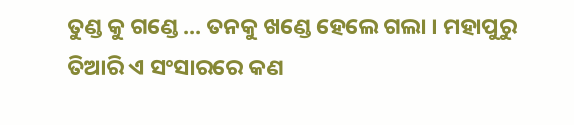ତୁଣ୍ଡ କୁ ଗଣ୍ଡେ ... ତନକୁ ଖଣ୍ଡେ ହେଲେ ଗଲା । ମହାପୁରୁ ତିଆରି ଏ ସଂସାରରେ କଣ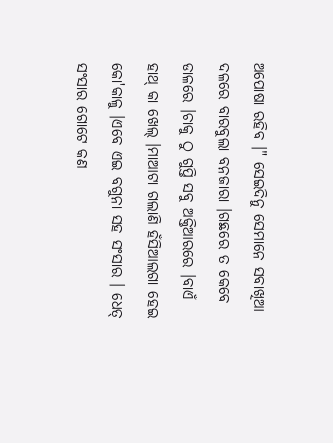ଅପୋଷା ରହିବ ।" ସେଇଦିନୁ ସେମାନେ ସବାଖିଆ ଦଳରେ ବାରବୁଲା ବନଜାରା ।ଗଛରେ ତ କେବେ ଡାଳରେ ।ଚାକୁ ଠୁ ଗୁପ୍ତି ସବୁ ଅକ୍ତିଆରରେ ।ବାଏଁ ହାଥ୍ କା ଖେଲ୍ ।ମାଆଟା ଗଲାଣି ହଁସିଆଲଗା ହେଇ କୋ'କାଳୁ ।ଏବେ ଏଇ ବଗୁନା ସହ ସଂସାର । ଧେତ୍ ସଂସାର ଗୋଟେ କଣ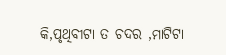କି,ପୃଥିବୀଟା ତ ଚଦର ,ମାଟିଟା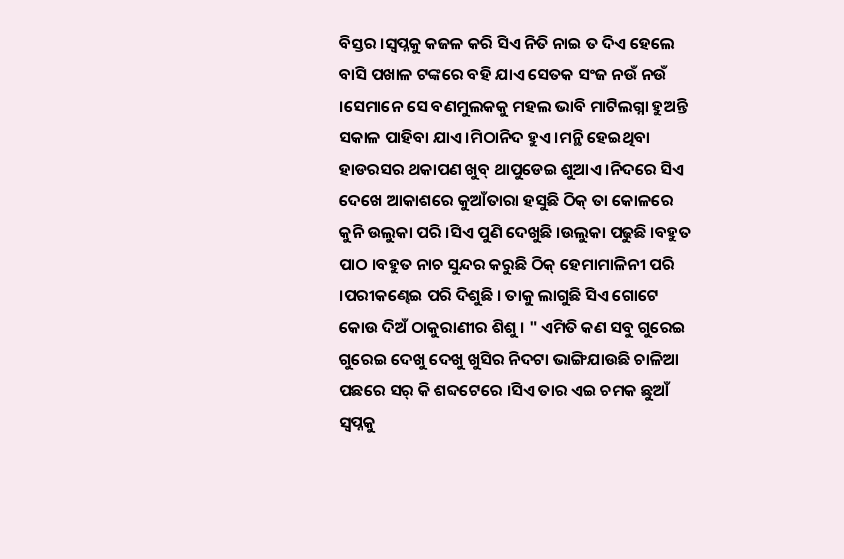ବିସ୍ତର ।ସ୍ବପ୍ନକୁ କଜଳ କରି ସିଏ ନିତି ନାଇ ତ ଦିଏ ହେଲେ ବାସି ପଖାଳ ଟଙ୍କରେ ବହି ଯାଏ ସେତକ ସଂଜ ନଉଁ ନଉଁ ।ସେମାନେ ସେ ବଣମୁଲକକୁ ମହଲ ଭାବି ମାଟିଲଗ୍ନା ହୁଅନ୍ତି ସକାଳ ପାହିବା ଯାଏ ।ମିଠାନିଦ ହୁଏ ।ମନ୍ଥି ହେଇଥିବା ହାଡରସର ଥକାପଣ ଖୁବ୍ ଥାପୁଡେଇ ଶୁଆଏ ।ନିଦରେ ସିଏ ଦେଖେ ଆକାଶରେ କୁଆଁତାରା ହସୁଛି ଠିକ୍ ତା କୋଳରେ କୁନି ଉଲୁକା ପରି ।ସିଏ ପୁଣି ଦେଖୁଛି ।ଉଲୁକା ପଢୁଛି ।ବହୁତ ପାଠ ।ବହୁତ ନାଚ ସୁନ୍ଦର କରୁଛି ଠିକ୍ ହେମାମାଳିନୀ ପରି ।ପରୀକଣ୍ଢେଇ ପରି ଦିଶୁଛି । ତାକୁ ଲାଗୁଛି ସିଏ ଗୋଟେ କୋଉ ଦିଅଁ ଠାକୁରାଣୀର ଶିଶୁ । " ଏମିତି କଣ ସବୁ ଗୁରେଇ ଗୁରେଇ ଦେଖୁ ଦେଖୁ ଖୁସିର ନିଦଟା ଭାଙ୍ଗିଯାଉଛି ଚାଳିଆ ପଛରେ ସର୍ କି ଶବ୍ଦଟେରେ ।ସିଏ ତାର ଏଇ ଚମକ ଛୁଆଁ ସ୍ବପ୍ନକୁ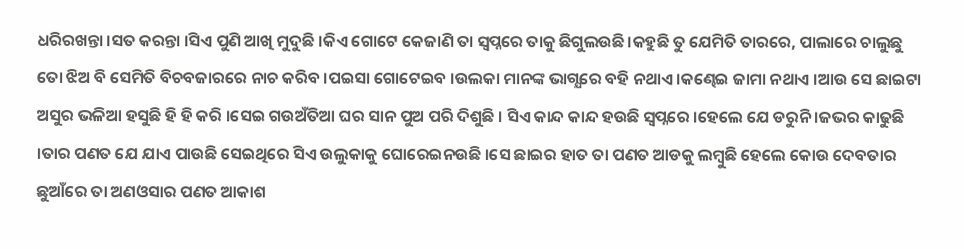ଧରିରଖନ୍ତା ।ସତ କରନ୍ତା ।ସିଏ ପୁଣି ଆଖି ମୁଦୁଛି ।କିଏ ଗୋଟେ କେଜାଣି ତା ସ୍ବପ୍ନରେ ତାକୁ ଛିଗୁଲଉଛି।କହୁଛି ତୁ ଯେମିତି ତାରରେ, ପାଲାରେ ଚାଲୁଛୁ ତୋ ଝିଅ ବି ସେମିତି ବିଚବଜାରରେ ନାଚ କରିବ ।ପଇସା ଗୋଟେଇବ ।ଉଲକା ମାନଙ୍କ ଭାଗ୍ଯରେ ବହି ନଥାଏ ।କଣ୍ଢେଇ ଜାମା ନଥାଏ ।ଆଉ ସେ ଛାଇଟା ଅସୁର ଭଳିଆ ହସୁଛି ହି ହି କରି ।ସେଇ ଗଉଅଁତିଆ ଘର ସାନ ପୁଅ ପରି ଦିଶୁଛି । ସିଏ କାନ୍ଦ କାନ୍ଦ ହଉଛି ସ୍ବପ୍ନରେ ।ହେଲେ ଯେ ଡରୁନି ।ଜଭର କାଢୁଛି ।ତାର ପଣତ ଯେ ଯାଏ ପାଉଛି ସେଇଥିରେ ସିଏ ଉଲୁକାକୁ ଘୋରେଇନଉଛି ।ସେ ଛାଇର ହାତ ତା ପଣତ ଆଡକୁ ଲମ୍ବୁଛି ହେଲେ କୋଉ ଦେବତାର ଛୁଆଁରେ ତା ଅଣଓସାର ପଣତ ଆକାଶ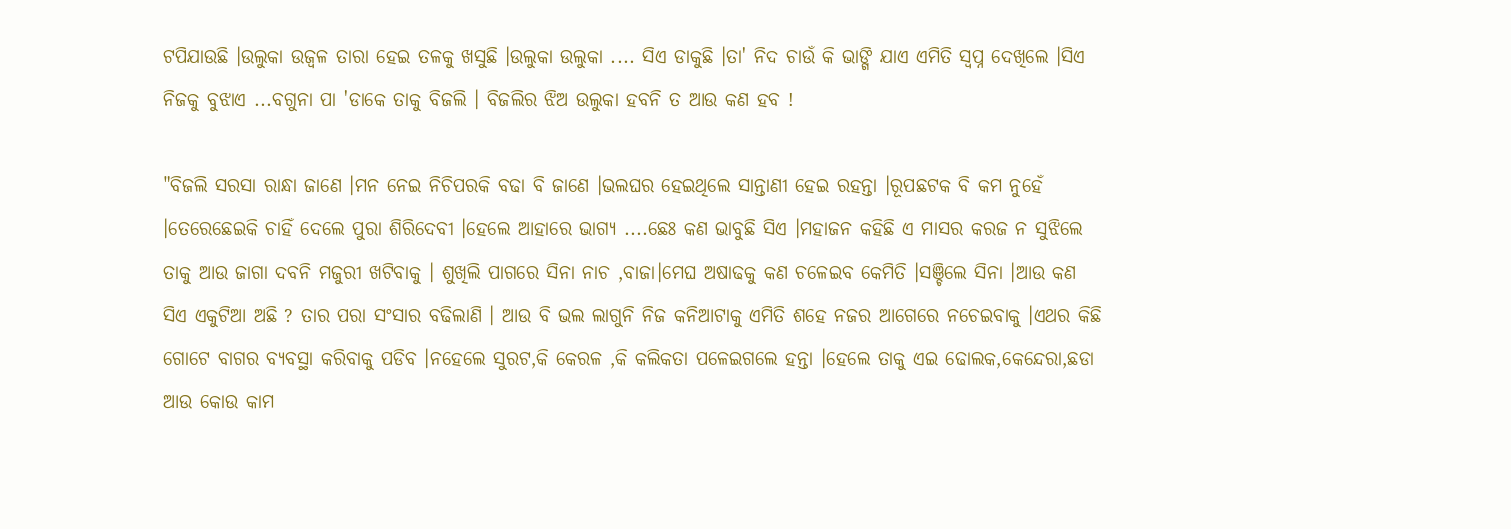ଟପିଯାଉଛି ।ଉଲୁକା ଉଜ୍ବଳ ତାରା ହେଇ ତଳକୁ ଖସୁଛି ।ଉଲୁକା ଉଲୁକା .... ସିଏ ଡାକୁଛି ।ତା' ନିଦ ଚାଉଁ କି ଭାଙ୍ଗି ଯାଏ ଏମିତି ସ୍ବପ୍ନ ଦେଖିଲେ ।ସିଏ ନିଜକୁ ବୁଝାଏ ...ବଗୁନା ପା 'ଡାକେ ତାକୁ ବିଜଲି । ବିଜଲିର ଝିଅ ଉଲୁକା ହବନି ତ ଆଉ କଣ ହବ !

"ବିଜଲି ସରସା ରାନ୍ଧା ଜାଣେ ।ମନ ନେଇ ନିଚିପରକି ବଢା ବି ଜାଣେ ।ଭଲଘର ହେଇଥିଲେ ସାନ୍ତାଣୀ ହେଇ ରହନ୍ତା ।ରୂପଛଟକ ବି କମ ନୁହେଁ ।ତେରେଛେଇକି ଚାହିଁ ଦେଲେ ପୁରା ଶିରିଦେବୀ ।ହେଲେ ଆହାରେ ଭାଗ୍ଯ ....ଛେଃ କଣ ଭାବୁଛି ସିଏ ।ମହାଜନ କହିଛି ଏ ମାସର କରଜ ନ ସୁଝିଲେ ତାକୁ ଆଉ ଜାଗା ଦବନି ମଜୁରୀ ଖଟିବାକୁ । ଶୁଖିଲି ପାଗରେ ସିନା ନାଚ ,ବାଜା।ମେଘ ଅଷାଢକୁ କଣ ଚଳେଇବ କେମିତି ।ସଞ୍ଚିଲେ ସିନା ।ଆଉ କଣ ସିଏ ଏକୁଟିଆ ଅଛି ? ତାର ପରା ସଂସାର ବଢିଲାଣି । ଆଉ ବି ଭଲ ଲାଗୁନି ନିଜ କନିଆଟାକୁ ଏମିତି ଶହେ ନଜର ଆଗେରେ ନଚେଇବାକୁ ।ଏଥର କିଛି ଗୋଟେ ବାଗର ବ୍ଯବସ୍ଥା କରିବାକୁ ପଡିବ ।ନହେଲେ ସୁରଟ,କି କେରଳ ,କି କଲିକତା ପଳେଇଗଲେ ହନ୍ତା ।ହେଲେ ତାକୁ ଏଇ ଢୋଲକ,କେନ୍ଦେରା,ଛଡା ଆଉ କୋଉ କାମ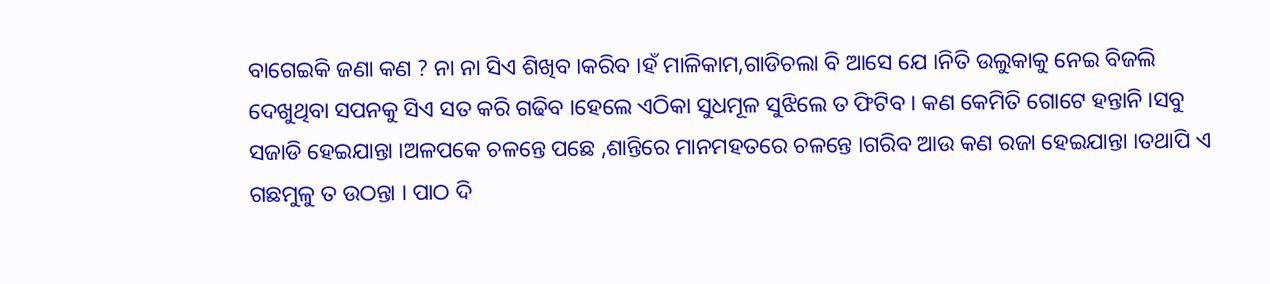ବାଗେଇକି ଜଣା କଣ ? ନା ନା ସିଏ ଶିଖିବ ।କରିବ ।ହଁ ମାଳିକାମ,ଗାଡିଚଲା ବି ଆସେ ଯେ ।ନିତି ଉଲୁକାକୁ ନେଇ ବିଜଲି ଦେଖୁଥିବା ସପନକୁ ସିଏ ସତ କରି ଗଢିବ ।ହେଲେ ଏଠିକା ସୁଧମୂଳ ସୁଝିଲେ ତ ଫିଟିବ । କଣ କେମିତି ଗୋଟେ ହନ୍ତାନି ।ସବୁ ସଜାଡି ହେଇଯାନ୍ତା ।ଅଳପକେ ଚଳନ୍ତେ ପଛେ ,ଶାନ୍ତିରେ ମାନମହତରେ ଚଳନ୍ତେ ।ଗରିବ ଆଉ କଣ ରଜା ହେଇଯାନ୍ତା ।ତଥାପି ଏ ଗଛମୁଳୁ ତ ଉଠନ୍ତା । ପାଠ ଦି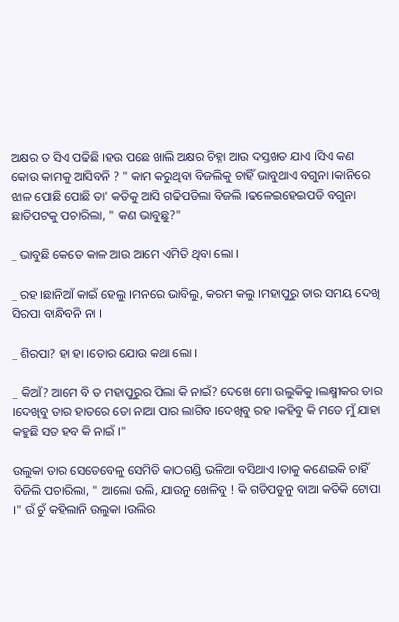ଅକ୍ଷର ତ ସିଏ ପଢିଛି ।ହଉ ପଛେ ଖାଲି ଅକ୍ଷର ଚିହ୍ନା ଆଉ ଦସ୍ତଖତ ଯାଏ ।ସିଏ କଣ କୋଉ କାମକୁ ଆସିବନି ? " କାମ କରୁଥିବା ବିଜଲିକୁ ଚାହିଁ ଭାବୁଥାଏ ବଗୁନା ।କାନିରେ ଝାଳ ପୋଛି ପୋଛି ତା' କତିକୁ ଆସି ଗଢିପଡିଲା ବିଜଲି ।ଢଳେଇହେଇପଡି ବଗୁନା ଛାତିପଟକୁ ପଚାରିଲା, " କଣ ଭାବୁଛୁ?"

_ ଭାବୁଛି କେତେ କାଳ ଆଉ ଆମେ ଏମିତି ଥିବା ଲୋ ।

_ ରହ ।ଛାନିଆଁ କାଇଁ ହେଲୁ ।ମନରେ ଭାବିଲୁ, କରମ କଲୁ ।ମହାପୁରୁ ତାର ସମୟ ଦେଖି ସିରପା ବାନ୍ଧିବନି ନା ।

_ ଶିରପା? ହା ହା ।ତୋର ଯୋଉ କଥା ଲୋ ।

_ କିଆଁ? ଆମେ ବି ତ ମହାପୁରୁର ପିଲା କି ନାଇଁ? ଦେଖେ ମୋ ଉଲୁକିକୁ ।ଲକ୍ଷ୍ମୀକର ତାର ।ଦେଖିବୁ ତାର ହାତରେ ତୋ ନାଆ ପାର ଲାଗିବ ।ଦେଖିବୁ ରହ ।କହିବୁ କି ମତେ ମୁଁ ଯାହା କହୁଛି ସତ ହବ କି ନାଇଁ ।"

ଉଲୁକା ତାର ସେତେବେଳୁ ସେମିତି କାଠଗଣ୍ଡି ଭଳିଆ ବସିଥାଏ ।ତାକୁ କଣେଇକି ଚାହିଁ ବିଜିଲି ପଚାରିଲା, " ଆଲୋ ଉଲି, ଯାଉନୁ ଖେଳିବୁ ! କି ଗଡିପଡୁନୁ ବାଆ କତିକି ଟୋପା ।" ଉଁ ଚୁଁ କହିଲାନି ଉଲୁକା ।ଉଲିର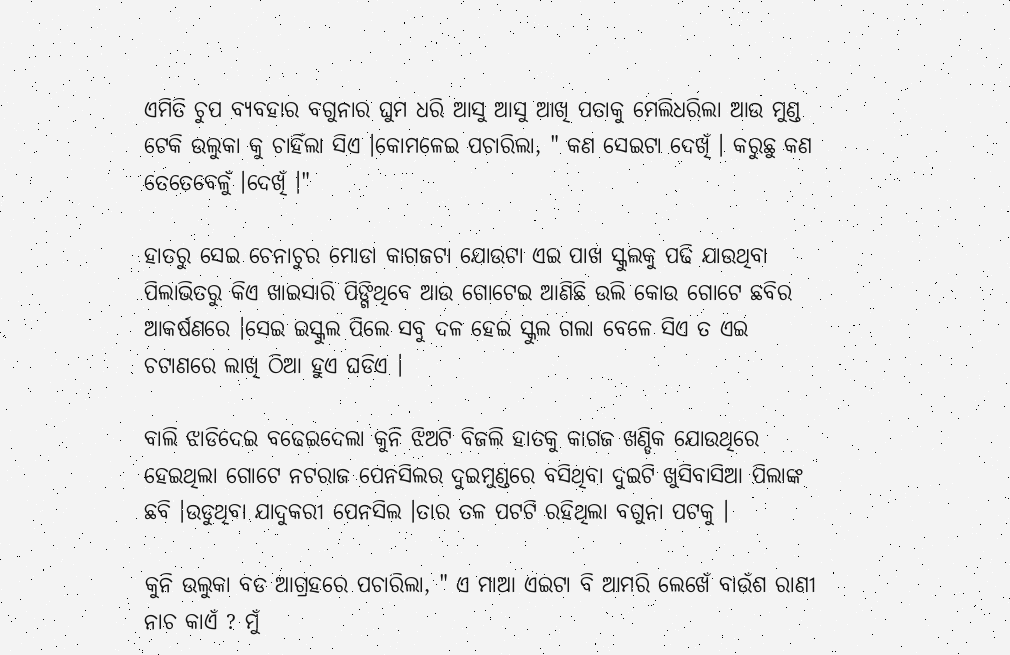ଏମିତି ଚୁପ ବ୍ଯବହାର ବଗୁନାର ଘୁମ ଧରି ଆସୁ ଆସୁ ଆଖି ପତାକୁ ମେଲିଧରିଲା ଆଉ ମୁଣ୍ଡ ଟେକି ଉଲୁକା କୁ ଚାହିଁଲା ସିଏ ।କୋମଳେଇ ପଚାରିଲା, " କଣ ସେଇଟା ଦେଖିଁ । କରୁଛୁ କଣ ତେତେବେଳୁଁ ।ଦେଖିଁ ।"

ହାତରୁ ସେଇ ଚେନାଚୁର ମୋଡା କାଗଜଟା ଯୋଉଟା ଏଇ ପାଖ ସ୍କୁଲକୁ ପଢି ଯାଉଥିବା ପିଲାଭିତରୁ କିଏ ଖାଇସାରି ପିଙ୍ଗିଥିବେ ଆଉ ଗୋଟେଇ ଆଣିଛି ଉଲି କୋଉ ଗୋଟେ ଛବିର ଆକର୍ଷଣରେ ।ସେଇ ଇସ୍କୁଲ ପିଲେ ସବୁ ଦଳ ହେଇ ସ୍କୁଲ ଗଲା ବେଳେ ସିଏ ତ ଏଇ ଚଟାଣରେ ଲାଖି ଠିଆ ହୁଏ ଘଡିଏ ।

ବାଲି ଝାଡିଦେଇ ବଢେଇଦେଲା କୁନି ଝିଅଟି ବିଜଲି ହାତକୁ କାଗଜ ଖଣ୍ଡିକ ଯୋଉଥିରେ ହେଇଥିଲା ଗୋଟେ ନଟରାଜ ପେନସିଲର ଦୁଇମୁଣ୍ଡରେ ବସିଥିବା ଦୁଇଟି ଖୁସିବାସିଆ ପିଲାଙ୍କ ଛବି ।ଉଡୁଥିବା ଯାଦୁକରୀ ପେନସିଲ ।ତାର ତଳ ପଟଟି ରହିଥିଲା ବଗୁନା ପଟକୁ ।

କୁନି ଉଲୁକା ବଡ ଆଗ୍ରହରେ ପଚାରିଲା, " ଏ ମାଆ ଏଇଟା ବି ଆମରି ଲେଖେଁ ବାଉଁଶ ରାଣୀ ନାଚ କାଏଁ ? ମୁଁ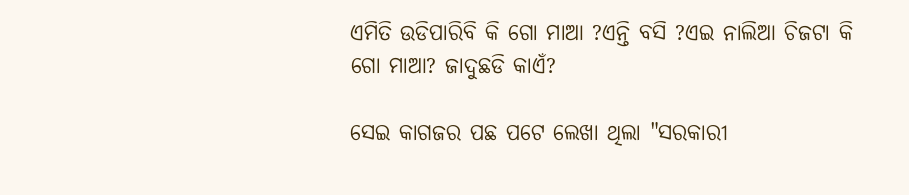ଏମିତି ଉଡିପାରିବି କି ଗୋ ମାଆ ?ଏନ୍ତି ବସି ?ଏଇ ନାଲିଆ ଚିଜଟା କି ଗୋ ମାଆ? ଜାଦୁଛଡି କାଏଁ?

ସେଇ କାଗଜର ପଛ ପଟେ ଲେଖା ଥିଲା "ସରକାରୀ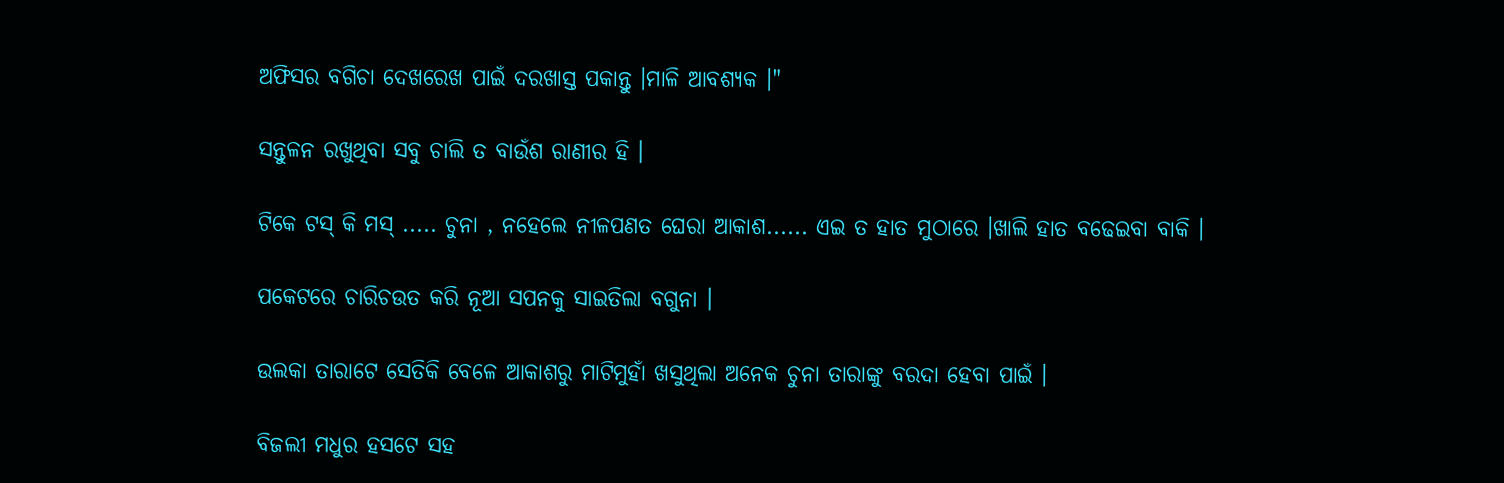ଅଫିସର ବଗିଚା ଦେଖରେଖ ପାଇଁ ଦରଖାସ୍ତ ପକାନ୍ତୁ ।ମାଳି ଆବଶ୍ୟକ ।"

ସନ୍ତୁଳନ ରଖୁଥିବା ସବୁ ଚାଲି ତ ବାଉଁଶ ରାଣୀର ହି ।

ଟିକେ ଟସ୍ କି ମସ୍ ..... ଚୁନା , ନହେଲେ ନୀଳପଣତ ଘେରା ଆକାଶ...... ଏଇ ତ ହାତ ମୁଠାରେ ।ଖାଲି ହାତ ବଢେଇବା ବାକି ।

ପକେଟରେ ଚାରିଚଉତ କରି ନୂଆ ସପନକୁ ସାଇତିଲା ବଗୁନା ।

ଉଲକା ତାରାଟେ ସେତିକି ବେଳେ ଆକାଶରୁ ମାଟିମୁହାଁ ଖସୁଥିଲା ଅନେକ ଚୁନା ତାରାଙ୍କୁ ବରଦା ହେବା ପାଇଁ ।

ବିଜଲୀ ମଧୁର ହସଟେ ସହ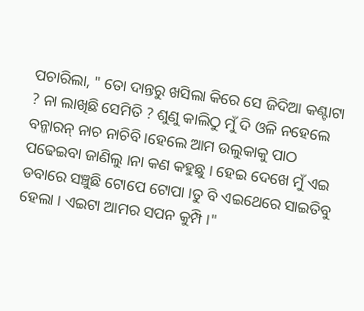ପଚାରିଲା, " ତୋ ଦାନ୍ତରୁ ଖସିଲା କିରେ ସେ ଜିଦିଆ କଣ୍ଟାଟା ? ନା ଲାଖିଛି ସେମିତି ? ଶୁଣୁ କାଲିଠୁ ମୁଁ ଦି ଓଳି ନହେଲେ ବନ୍ଜାରନ୍ ନାଚ ନାଚିବି ।ହେଲେ ଆମ ଉଲୁକାକୁ ପାଠ ପଢେଇବା ଜାଣିଲୁ ।ନା କଣ କହୁଛୁ । ହେଇ ଦେଖେ ମୁଁ ଏଇ ଡବାରେ ସଞ୍ଚୁଛି ଟୋପେ ଟୋପା ।ତୁ ବି ଏଇଥେରେ ସାଇତିବୁ ହେଲା । ଏଇଟା ଆମର ସପନ କୁମ୍ପି ।"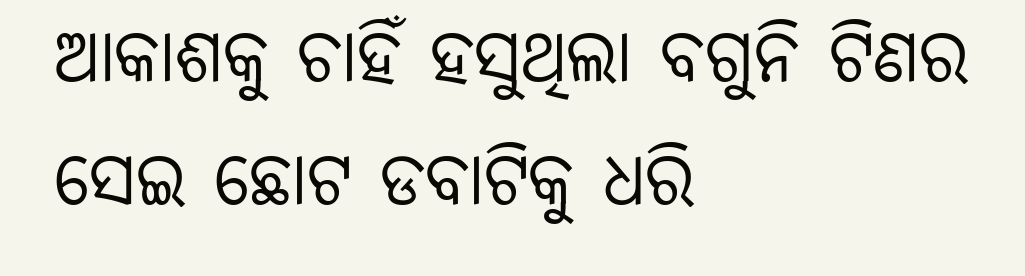ଆକାଶକୁ ଚାହିଁ ହସୁଥିଲା ବଗୁନି ଟିଣର ସେଇ ଛୋଟ ଡବାଟିକୁ ଧରି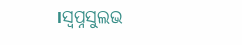।ସ୍ବପ୍ନସୁଲଭ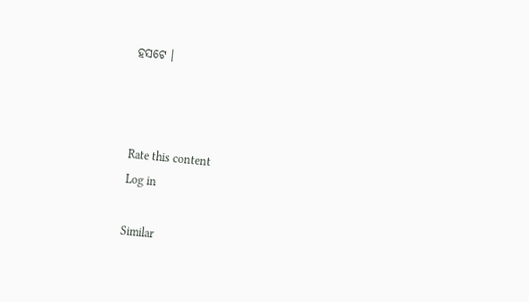ହସଟେ ।



Rate this content
Log in

Similar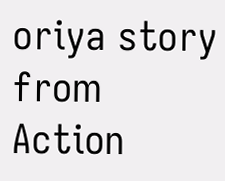oriya story from Action